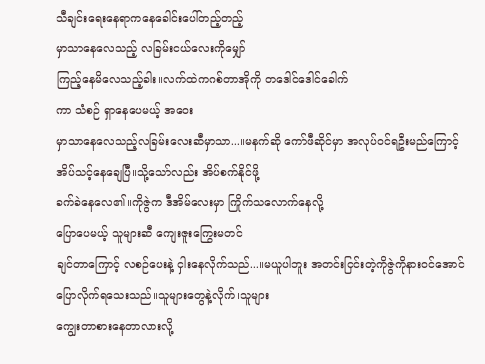သီချင်းရေးနေရာကနေခေါင်းပေါ်တည့်တည့်
မှာသာနေလေသည့် လခြမ်းငယ်လေးကိုမျှော်
ကြည့်နေမိလေသည့်ခါး။လက်ထဲကဂစ်တာအိုကို တဒေါင်ဒေါင်ခေါက်
ကာ သံစဉ် ရှာနေပေမယ့် အဝေး
မှာသာနေလေသည့်လခြမ်းလေးဆီမှာသာ...။မနက်ဆို ကော်ဖီဆိုင်မှာ အလုပ်ဝင်ရဦးမည်ကြောင့်
အိပ်သင့်နေချေပြီ။သို့သော်လည်း အိပ်စက်နိုင်ဖို့
ခက်ခဲနေလေ၏။ကိုဇွဲက ဒီအိမ်လေးမှာ ကြိုက်သလောက်နေလို့
ပြောပေမယ့် သူများဆီ ကျေးဇူးကြွေးမတင်
ချင်တာကြောင့် လစဉ်ပေးနဲ့ ငှါးနေလိုက်သည်...။မယူပါဘူး အတင်းငြင်းတဲ့ကိုဇွဲကိုနားဝင်အောင်
ပြောလိုက်ရသေးသည်။သူများတွေနဲ့လိုက်၊သူများ
ကျွေးတာစားနေတာလားလို့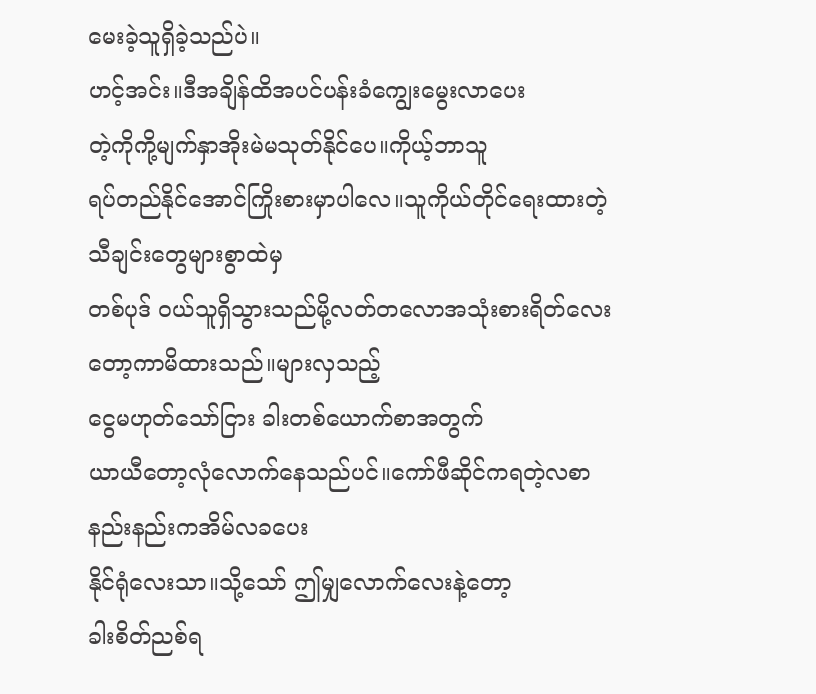မေးခဲ့သူရှိခဲ့သည်ပဲ။
ဟင့်အင်း။ဒီအချိန်ထိအပင်ပန်းခံကျွေးမွေးလာပေး
တဲ့ကိုကို့မျက်နှာအိုးမဲမသုတ်နိုင်ပေ။ကိုယ့်ဘာသူ
ရပ်တည်နိုင်အောင်ကြိုးစားမှာပါလေ။သူကိုယ်တိုင်ရေးထားတဲ့သီချင်းတွေများစွာထဲမှ
တစ်ပုဒ် ဝယ်သူရှိသွားသည်မို့လတ်တလောအသုံးစားရိတ်လေးတော့ကာမိထားသည်။များလှသည့်
ငွေမဟုတ်သော်ငြား ခါးတစ်ယောက်စာအတွက်
ယာယီတော့လုံလောက်နေသည်ပင်။ကော်ဖီဆိုင်ကရတဲ့လစာနည်းနည်းကအိမ်လခပေး
နိုင်ရုံလေးသာ။သို့သော် ဤမျှလောက်လေးနဲ့တော့
ခါးစိတ်ညစ်ရ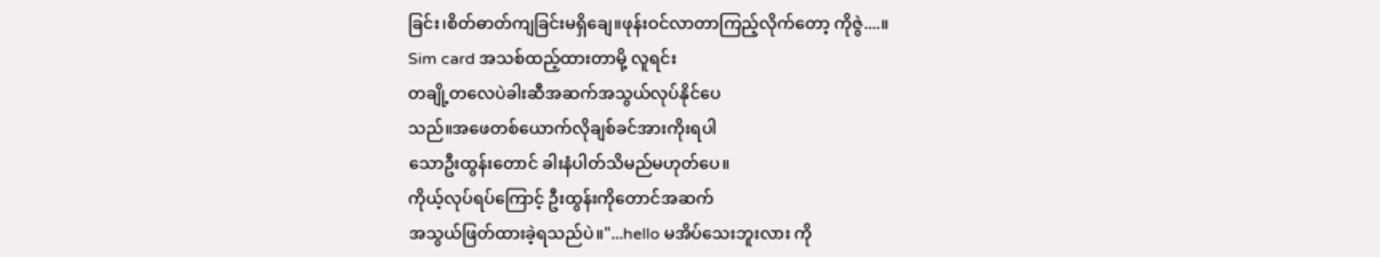ခြင်း၊စိတ်ဓာတ်ကျခြင်းမရှိချေ။ဖုန်းဝင်လာတာကြည့်လိုက်တော့ ကိုဇွဲ....။
Sim card အသစ်ထည့်ထားတာမို့ လူရင်း
တချို့တလေပဲခါးဆီအဆက်အသွယ်လုပ်နိုင်ပေ
သည်။အဖေတစ်ယောက်လိုချစ်ခင်အားကိုးရပါ
သောဦးထွန်းတောင် ခါးနံပါတ်သိမည်မဟုတ်ပေ။
ကိုယ့်လုပ်ရပ်ကြောင့် ဦးထွန်းကိုတောင်အဆက်
အသွယ်ဖြတ်ထားခဲ့ရသည်ပဲ။"...hello မအိပ်သေးဘူးလား ကို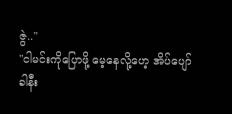ဇွဲ.."
"ငါမင်းကိုပြောဖို့ မေ့နေလို့ဟေ့ အိပ်ပျော်
ခါနီး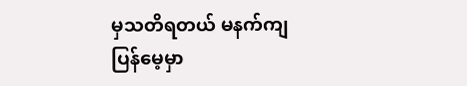မှသတိရတယ် မနက်ကျပြန်မေ့မှာ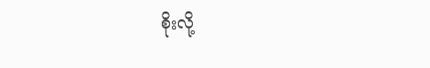စိုးလို့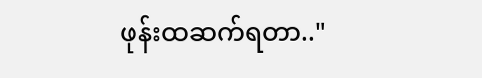ဖုန်းထဆက်ရတာ.."